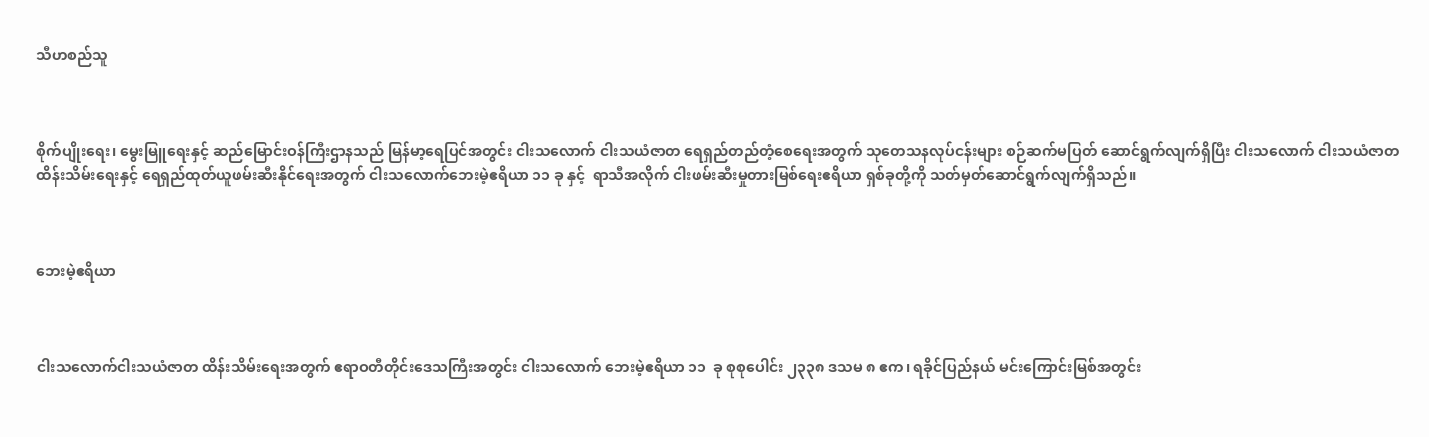သီဟစည်သူ



စိုက်ပျိုးရေး၊ မွေးမြူရေးနှင့် ဆည်မြောင်းဝန်ကြီးဌာနသည် မြန်မာ့ရေပြင်အတွင်း ငါးသလောက် ငါးသယံဇာတ ရေရှည်တည်တံ့စေရေးအတွက် သုတေသနလုပ်ငန်းများ စဉ်ဆက်မပြတ် ဆောင်ရွက်လျက်ရှိပြီး ငါးသလောက် ငါးသယံဇာတ ထိန်းသိမ်းရေးနှင့် ရေရှည်ထုတ်ယူဖမ်းဆီးနိုင်ရေးအတွက် ငါးသလောက်ဘေးမဲ့ဧရိယာ ၁၁ ခု နှင့်  ရာသီအလိုက် ငါးဖမ်းဆီးမှုတားမြစ်ရေးဧရိယာ ရှစ်ခုတို့ကို သတ်မှတ်ဆောင်ရွက်လျက်ရှိသည်။



ဘေးမဲ့ဧရိယာ



ငါးသလောက်ငါးသယံဇာတ ထိန်းသိမ်းရေးအတွက် ဧရာဝတီတိုင်းဒေသကြီးအတွင်း ငါးသလောက် ဘေးမဲ့ဧရိယာ ၁၁  ခု စုစုပေါင်း ၂၃၃၈ ဒသမ ၈ ဧက၊ ရခိုင်ပြည်နယ် မင်းကြောင်းမြစ်အတွင်း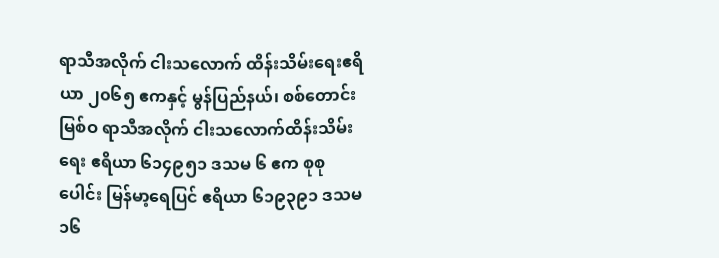ရာသီအလိုက် ငါးသလောက် ထိန်းသိမ်းရေးဧရိယာ ၂၀၆၅ ဧကနှင့် မွန်ပြည်နယ်၊ စစ်တောင်းမြစ်ဝ ရာသီအလိုက် ငါးသလောက်ထိန်းသိမ်းရေး ဧရိယာ ၆၁၄၉၅၁ ဒသမ ၆ ဧက စုစုပေါင်း မြန်မာ့ရေပြင် ဧရိယာ ၆၁၉၃၉၁ ဒသမ ၁၆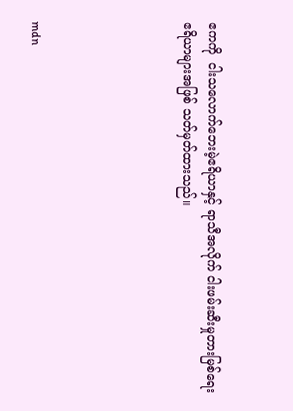ဧကကို  ငါးသလောက်ဘေးမဲ့ဧရိယာနှင့် ရာသီအလိုက် ငါးဖမ်းဆီးမှုတားမြစ်ရေး ဧရိယာများအဖြစ် သတ်မှတ်ထားသည်။





mdn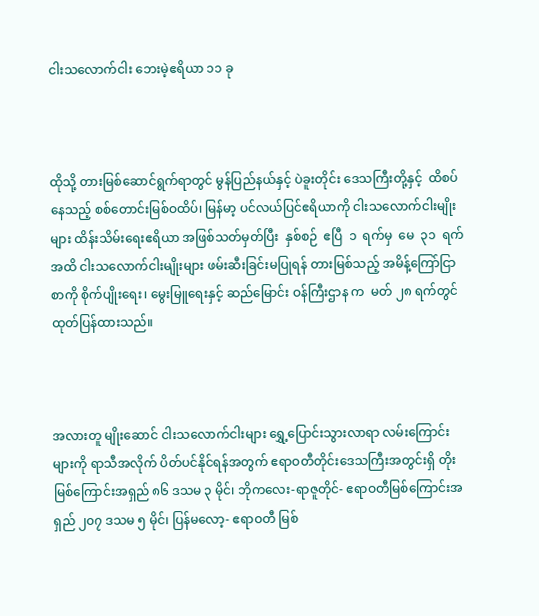ငါးသလောက်ငါး ဘေးမဲ့ဧရိယာ ၁၁ ခု



ထိုသို့ တားမြစ်ဆောင်ရွက်ရာတွင် မွန်ပြည်နယ်နှင့် ပဲခူးတိုင်း ဒေသကြီးတို့နှင့်  ထိစပ်နေသည့် စစ်တောင်းမြစ်ဝထိပ်၊ မြန်မာ့ ပင်လယ်ပြင်ဧရိယာကို ငါးသလောက်ငါးမျိုးများ ထိန်းသိမ်းရေးဧရိယာ အဖြစ်သတ်မှတ်ပြီး  နှစ်စဉ်  ဧပြီ  ၁  ရက်မှ  မေ  ၃၁  ရက်အထိ ငါးသလောက်ငါးမျိုးများ ဖမ်းဆီးခြင်းမပြုရန် တားမြစ်သည့် အမိန့်ကြော်ငြာစာကို စိုက်ပျိုးရေး၊ မွေးမြူရေးနှင့် ဆည်မြောင်း ဝန်ကြီးဌာန က  မတ် ၂၈ ရက်တွင် ထုတ်ပြန်ထားသည်။



အလားတူ မျိုးဆောင် ငါးသလောက်ငါးများ ရွှေ့ပြောင်းသွားလာရာ လမ်းကြောင်းများကို ရာသီအလိုက် ပိတ်ပင်နိုင်ရန်အတွက် ဧရာဝတီတိုင်းဒေသကြီးအတွင်းရှိ တိုးမြစ်ကြောင်းအရှည် ၈၆ ဒသမ ၃ မိုင်၊ ဘိုကလေး-ရာဇူတိုင်- ဧရာဝတီမြစ်ကြောင်းအရှည် ၂၀၇ ဒသမ ၅ မိုင်၊ ပြန်မလော့- ဧရာဝတီ မြစ်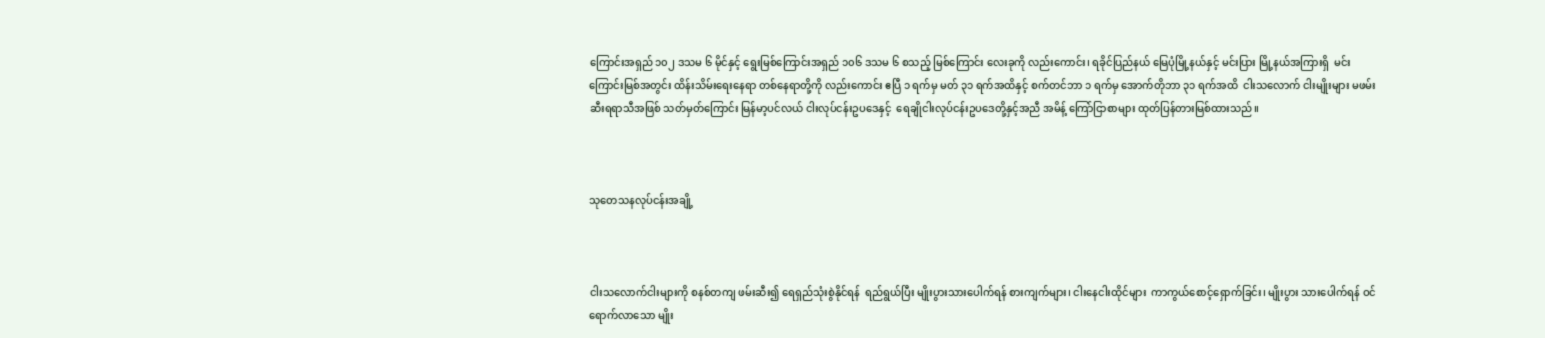ကြောင်းအရှည် ၁၀၂ ဒသမ ၆ မိုင်နှင့် ရွေးမြစ်ကြောင်းအရှည် ၁၀၆ ဒသမ ၆ စသည့် မြစ်ကြောင်း လေးခုကို လည်းကောင်း၊ ရခိုင်ပြည်နယ် မြေပုံမြို့နယ်နှင့် မင်းပြား မြို့နယ်အကြားရှိ  မင်းကြောင်းမြစ်အတွင်း ထိန်းသိမ်းရေးနေရာ တစ်နေရာတို့ကို လည်းကောင်း ဧပြီ ၁ ရက်မှ မတ် ၃၁ ရက်အထိနှင့် စက်တင်ဘာ ၁ ရက်မှ အောက်တိုဘာ ၃၁ ရက်အထိ  ငါးသလောက် ငါးမျိုးများ မဖမ်းဆီးရရာသီအဖြစ် သတ်မှတ်ကြောင်း မြန်မာ့ပင်လယ် ငါးလုပ်ငန်းဥပဒေနှင့်  ရေချိုငါးလုပ်ငန်းဥပဒေတို့နှင့်အညီ အမိန့် ကြော်ငြာစာများ ထုတ်ပြန်တားမြစ်ထားသည်။



သုတေသနလုပ်ငန်းအချို့



ငါးသလောက်ငါးများကို စနစ်တကျ ဖမ်းဆီး၍ ရေရှည်သုံးစွဲနိုင်ရန်  ရည်ရွယ်ပြီး မျိုးပွားသားပေါက်ရန် စားကျက်များ၊ ငါးနေငါးထိုင်များ  ကာကွယ်စောင့်ရှောက်ခြင်း၊ မျိုးပွား သားပေါက်ရန် ဝင်ရောက်လာသော မျိုး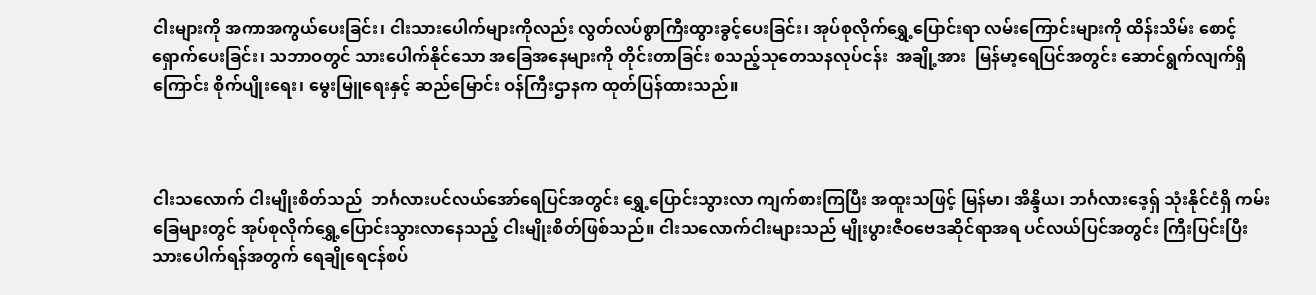ငါးများကို အကာအကွယ်ပေးခြင်း၊ ငါးသားပေါက်များကိုလည်း လွတ်လပ်စွာကြီးထွားခွင့်ပေးခြင်း၊ အုပ်စုလိုက်ရွှေ့ပြောင်းရာ လမ်းကြောင်းများကို ထိန်းသိမ်း စောင့်ရှောက်ပေးခြင်း၊ သဘာဝတွင် သားပေါက်နိုင်သော အခြေအနေများကို တိုင်းတာခြင်း စသည့်သုတေသနလုပ်ငန်း  အချို့အား  မြန်မာ့ရေပြင်အတွင်း ဆောင်ရွက်လျက်ရှိကြောင်း စိုက်ပျိုးရေး၊ မွေးမြူရေးနှင့် ဆည်မြောင်း ဝန်ကြီးဌာနက ထုတ်ပြန်ထားသည်။



ငါးသလောက် ငါးမျိုးစိတ်သည်  ဘင်္ဂလားပင်လယ်အော်ရေပြင်အတွင်း ရွှေ့ပြောင်းသွားလာ ကျက်စားကြပြီး အထူးသဖြင့် မြန်မာ၊ အိန္ဒိယ၊ ဘင်္ဂလားဒေ့ရှ် သုံးနိုင်ငံရှိ ကမ်းခြေများတွင် အုပ်စုလိုက်ရွှေ့ပြောင်းသွားလာနေသည့် ငါးမျိုးစိတ်ဖြစ်သည်။ ငါးသလောက်ငါးများသည် မျိုးပွားဇီဝဗေဒဆိုင်ရာအရ ပင်လယ်ပြင်အတွင်း ကြီးပြင်းပြီး  သားပေါက်ရန်အတွက် ရေချိုရေငန်စပ်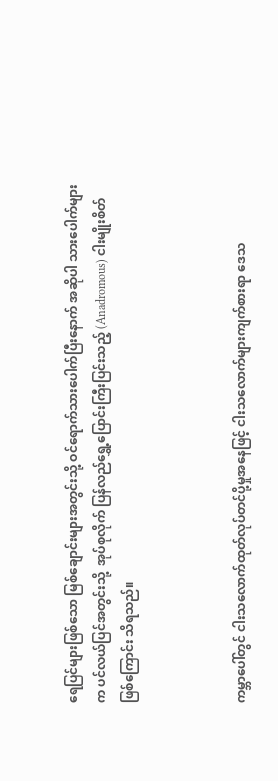ရေပြင်များဖြစ်သော မြစ်ချောင်းများအတွင်းသို့ ဝင်ရောက်သားပေါက်ပြီးနောက် အဆိုပါ သားပေါက်များက ပင်လယ်ပြင်အတွင်းသို့  အုပ်စုလိုက် ပြန်လည်ရွှေ့ပြောင်းကြီးပြင်းသည့် (Anadromous) ငါးမျိုးစိတ်ဖြစ်ကြောင်း သိရသည်။



ကမ္ဘာပေါ်တွင် ငါးသလောက်ထုတ်လုပ်တင်ပို့မှုအနေဖြင့် ငါးသလောက်များကျက်စားရာ ဒေသ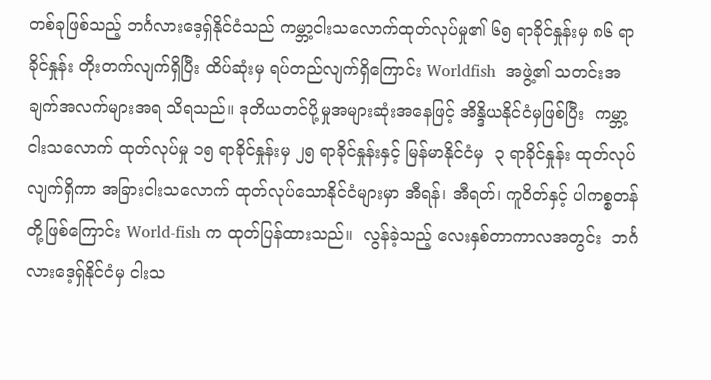တစ်ခုဖြစ်သည့် ဘင်္ဂလားဒေ့ရှ်နိုင်ငံသည် ကမ္ဘာ့ငါးသလောက်ထုတ်လုပ်မှု၏ ၆၅ ရာခိုင်နှုန်းမှ ၈၆ ရာခိုင်နှုန်း တိုးတက်လျက်ရှိပြီး ထိပ်ဆုံးမှ ရပ်တည်လျက်ရှိကြောင်း Worldfish  အဖွဲ့၏ သတင်းအချက်အလက်များအရ သိရသည်။ ဒုတိယတင်ပို့မှုအများဆုံးအနေဖြင့် အိန္ဒိယနိုင်ငံမှဖြစ်ပြီး  ကမ္ဘာ့ငါးသလောက် ထုတ်လုပ်မှု ၁၅ ရာခိုင်နှုန်းမှ ၂၅ ရာခိုင်နှုန်းနှင့် မြန်မာနိုင်ငံမှ  ၃ ရာခိုင်နှုန်း ထုတ်လုပ်လျက်ရှိကာ အခြားငါးသလောက် ထုတ်လုပ်သောနိုင်ငံများမှာ အီရန်၊ အီရတ်၊ ကူဝိတ်နှင့် ပါကစ္စတန် တို့ဖြစ်ကြောင်း World-fish က ထုတ်ပြန်ထားသည်။  လွန်ခဲ့သည့် လေးနှစ်တာကာလအတွင်း  ဘင်္ဂလားဒေ့ရှ်နိုင်ငံမှ ငါးသ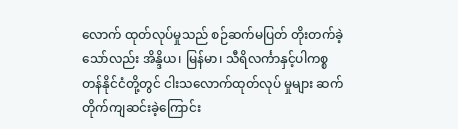လောက် ထုတ်လုပ်မှုသည် စဉ်ဆက်မပြတ် တိုးတက်ခဲ့သော်လည်း အိန္ဒိယ၊ မြန်မာ၊ သီရိလင်္ကာနှင့်ပါကစ္စတန်နိုင်ငံတို့တွင် ငါးသလောက်ထုတ်လုပ် မှုများ ဆက်တိုက်ကျဆင်းခဲ့ကြောင်း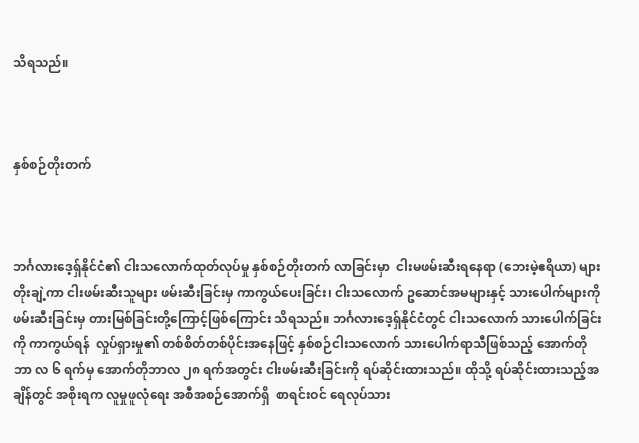သိရသည်။



နှစ်စဉ်တိုးတက်



ဘင်္ဂလားဒေ့ရှ်နိုင်ငံ၏ ငါးသလောက်ထုတ်လုပ်မှု နှစ်စဉ်တိုးတက် လာခြင်းမှာ  ငါးမဖမ်းဆီးရနေရာ (ဘေးမဲ့ဧရိယာ) များ တိုးချဲ့ကာ ငါးဖမ်းဆီးသူများ ဖမ်းဆီးခြင်းမှ ကာကွယ်ပေးခြင်း၊ ငါးသလောက် ဥဆောင်အမများနှင့် သားပေါက်များကို ဖမ်းဆီးခြင်းမှ တားမြစ်ခြင်းတို့ကြောင့်ဖြစ်ကြောင်း သိရသည်။ ဘင်္ဂလားဒေ့ရှ်နိုင်ငံတွင် ငါးသလောက် သားပေါက်ခြင်းကို ကာကွယ်ရန်  လှုပ်ရှားမှု၏ တစ်စိတ်တစ်ပိုင်းအနေဖြင့် နှစ်စဉ်ငါးသလောက် သားပေါက်ရာသီဖြစ်သည့် အောက်တိုဘာ လ ၆ ရက်မှ အောက်တိုဘာလ ၂၈ ရက်အတွင်း ငါးဖမ်းဆီးခြင်းကို ရပ်ဆိုင်းထားသည်။ ထိုသို့ ရပ်ဆိုင်းထားသည့်အချိန်တွင် အစိုးရက လူမှုဖူလုံရေး အစီအစဉ်အောက်ရှိ  စာရင်းဝင် ရေလုပ်သား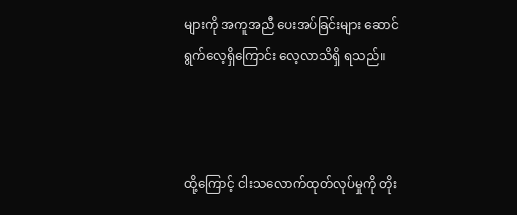များကို အကူအညီ ပေးအပ်ခြင်းများ ဆောင်ရွက်လေ့ရှိကြောင်း လေ့လာသိရှိ ရသည်။



ထို့ကြောင့် ငါးသလောက်ထုတ်လုပ်မှုကို တိုး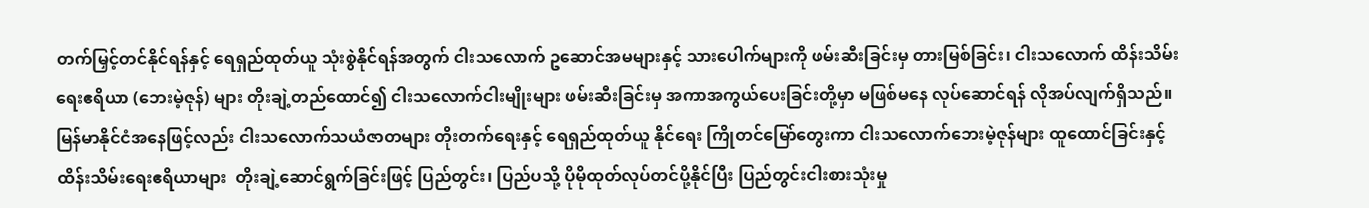တက်မြှင့်တင်နိုင်ရန်နှင့် ရေရှည်ထုတ်ယူ သုံးစွဲနိုင်ရန်အတွက် ငါးသလောက် ဥဆောင်အမများနှင့် သားပေါက်များကို ဖမ်းဆီးခြင်းမှ တားမြစ်ခြင်း၊ ငါးသလောက် ထိန်းသိမ်းရေးဧရိယာ (ဘေးမဲ့ဇုန်) များ တိုးချဲ့တည်ထောင်၍ ငါးသလောက်ငါးမျိုးများ ဖမ်းဆီးခြင်းမှ အကာအကွယ်ပေးခြင်းတို့မှာ မဖြစ်မနေ လုပ်ဆောင်ရန် လိုအပ်လျက်ရှိသည်။ မြန်မာနိုင်ငံအနေဖြင့်လည်း ငါးသလောက်သယံဇာတများ တိုးတက်ရေးနှင့် ရေရှည်ထုတ်ယူ နိုင်ရေး ကြိုတင်မြော်တွေးကာ ငါးသလောက်ဘေးမဲ့ဇုန်များ ထူထောင်ခြင်းနှင့် ထိန်းသိမ်းရေးဧရိယာများ  တိုးချဲ့ဆောင်ရွက်ခြင်းဖြင့် ပြည်တွင်း၊ ပြည်ပသို့ ပိုမိုထုတ်လုပ်တင်ပို့နိုင်ပြီး ပြည်တွင်းငါးစားသုံးမှု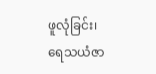ဖူလုံခြင်း၊ ရေသယံဇာ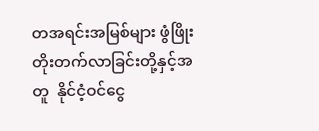တအရင်းအမြစ်များ ဖွံဖြိုးတိုးတက်လာခြင်းတို့နှင့်အတူ  နိုင်ငံ့ဝင်ငွေ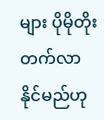များ ပိုမိုတိုးတက်လာနိုင်မည်ဟု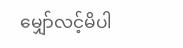မျှော်လင့်မိပါ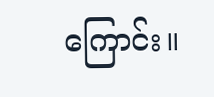ကြောင်း။